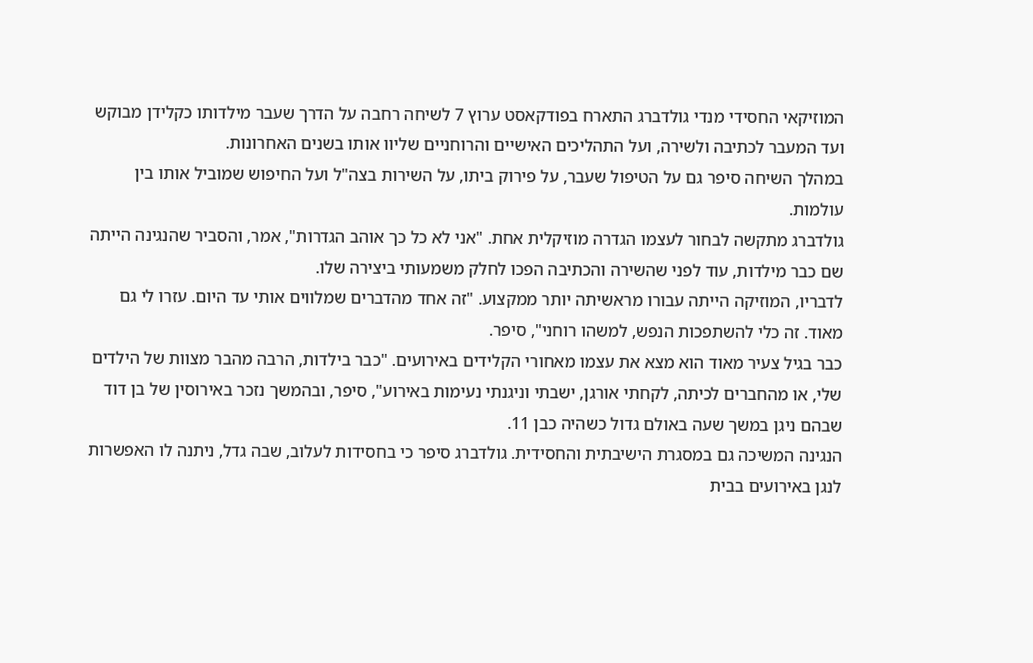המוזיקאי החסידי מנדי גולדברג התארח בפודקאסט ערוץ 7 לשיחה רחבה על הדרך שעבר מילדותו כקלידן מבוקש ועד המעבר לכתיבה ולשירה, ועל התהליכים האישיים והרוחניים שליוו אותו בשנים האחרונות.
במהלך השיחה סיפר גם על הטיפול שעבר, על פירוק ביתו, על השירות בצה"ל ועל החיפוש שמוביל אותו בין עולמות.
גולדברג מתקשה לבחור לעצמו הגדרה מוזיקלית אחת. "אני לא כל כך אוהב הגדרות", אמר, והסביר שהנגינה הייתה שם כבר מילדות, עוד לפני שהשירה והכתיבה הפכו לחלק משמעותי ביצירה שלו.
לדבריו, המוזיקה הייתה עבורו מראשיתה יותר ממקצוע. "זה אחד מהדברים שמלווים אותי עד היום. עזרו לי גם מאוד. זה כלי להשתפכות הנפש, למשהו רוחני", סיפר.
כבר בגיל צעיר מאוד הוא מצא את עצמו מאחורי הקלידים באירועים. "כבר בילדות, הרבה מהבר מצוות של הילדים שלי, או מהחברים לכיתה, לקחתי אורגן, ישבתי וניגנתי נעימות באירוע", סיפר, ובהמשך נזכר באירוסין של בן דוד שבהם ניגן במשך שעה באולם גדול כשהיה כבן 11.
הנגינה המשיכה גם במסגרת הישיבתית והחסידית. גולדברג סיפר כי בחסידות לעלוב, שבה גדל, ניתנה לו האפשרות לנגן באירועים בבית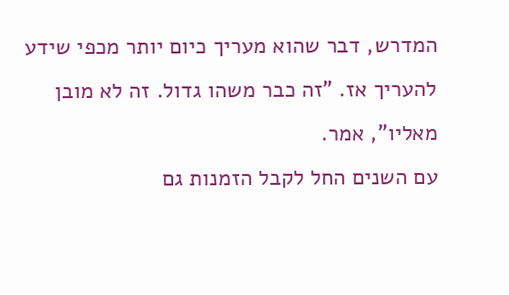המדרש, דבר שהוא מעריך כיום יותר מכפי שידע להעריך אז. "זה כבר משהו גדול. זה לא מובן מאליו", אמר.
עם השנים החל לקבל הזמנות גם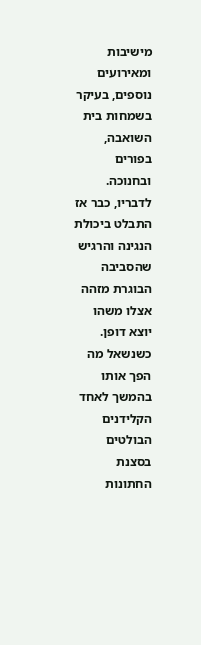מישיבות ומאירועים נוספים, בעיקר בשמחות בית השואבה, בפורים ובחנוכה. לדבריו, כבר אז התבלט ביכולת הנגינה והרגיש שהסביבה הבוגרת מזהה אצלו משהו יוצא דופן.
כשנשאל מה הפך אותו בהמשך לאחד הקלידנים הבולטים בסצנת החתונות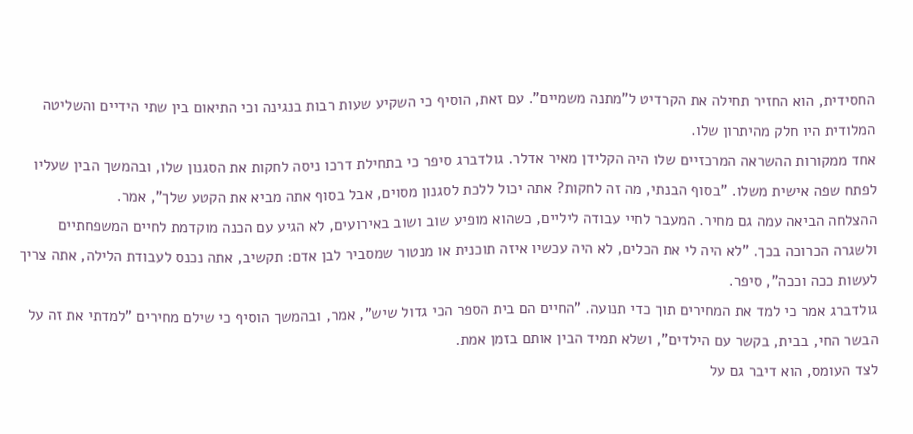החסידית, הוא החזיר תחילה את הקרדיט ל"מתנה משמיים". עם זאת, הוסיף כי השקיע שעות רבות בנגינה וכי התיאום בין שתי הידיים והשליטה המלודית היו חלק מהיתרון שלו.
אחד ממקורות ההשראה המרכזיים שלו היה הקלידן מאיר אדלר. גולדברג סיפר כי בתחילת דרכו ניסה לחקות את הסגנון שלו, ובהמשך הבין שעליו לפתח שפה אישית משלו. "בסוף הבנתי, מה זה לחקות? אתה יכול ללכת לסגנון מסוים, אבל בסוף אתה מביא את הקטע שלך", אמר.
ההצלחה הביאה עמה גם מחיר. המעבר לחיי עבודה ליליים, כשהוא מופיע שוב ושוב באירועים, לא הגיע עם הכנה מוקדמת לחיים המשפחתיים ולשגרה הכרוכה בכך. "לא היה לי את הכלים, לא היה עכשיו איזה תוכנית או מנטור שמסביר לבן אדם: תקשיב, אתה נכנס לעבודת הלילה, אתה צריך לעשות ככה וככה", סיפר.
גולדברג אמר כי למד את המחירים תוך כדי תנועה. "החיים הם בית הספר הכי גדול שיש", אמר, ובהמשך הוסיף כי שילם מחירים "למדתי את זה על הבשר החי, בבית, בקשר עם הילדים", ושלא תמיד הבין אותם בזמן אמת.
לצד העומס, הוא דיבר גם על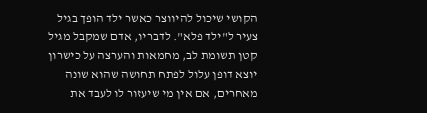הקושי שיכול להיווצר כאשר ילד הופך בגיל צעיר ל"ילד פלא". לדבריו, אדם שמקבל מגיל קטן תשומת לב, מחמאות והערצה על כישרון יוצא דופן עלול לפתח תחושה שהוא שונה מאחרים, אם אין מי שיעזור לו לעבד את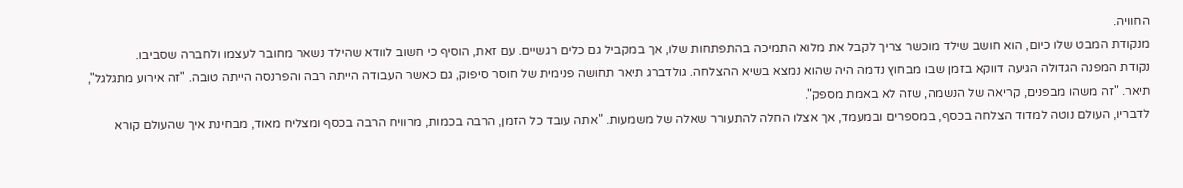החוויה.
מנקודת המבט שלו כיום, הוא חושב שילד מוכשר צריך לקבל את מלוא התמיכה בהתפתחות שלו, אך במקביל גם כלים רגשיים. עם זאת, הוסיף כי חשוב לוודא שהילד נשאר מחובר לעצמו ולחברה שסביבו.
נקודת המפנה הגדולה הגיעה דווקא בזמן שבו מבחוץ נדמה היה שהוא נמצא בשיא ההצלחה. גולדברג תיאר תחושה פנימית של חוסר סיפוק, גם כאשר העבודה הייתה רבה והפרנסה הייתה טובה. "זה אירוע מתגלגל", תיאר. "זה משהו מבפנים, קריאה של הנשמה, שזה לא באמת מספק".
לדבריו, העולם נוטה למדוד הצלחה בכסף, במספרים ובמעמד, אך אצלו החלה להתעורר שאלה של משמעות. "אתה עובד כל הזמן, הרבה בכמות, מרוויח הרבה בכסף ומצליח מאוד, מבחינת איך שהעולם קורא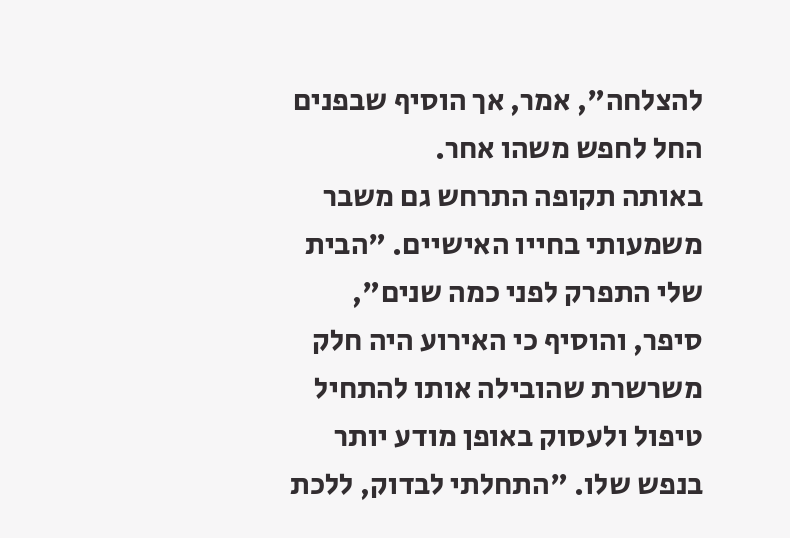להצלחה", אמר, אך הוסיף שבפנים החל לחפש משהו אחר.
באותה תקופה התרחש גם משבר משמעותי בחייו האישיים. "הבית שלי התפרק לפני כמה שנים", סיפר, והוסיף כי האירוע היה חלק משרשרת שהובילה אותו להתחיל טיפול ולעסוק באופן מודע יותר בנפש שלו. "התחלתי לבדוק, ללכת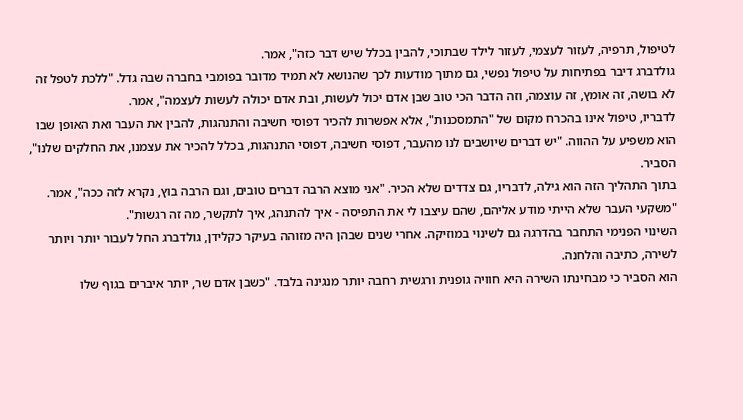לטיפול, תרפיה, לעזור לעצמי, לעזור לילד שבתוכי, להבין בכלל שיש דבר כזה", אמר.
גולדברג דיבר בפתיחות על טיפול נפשי, גם מתוך מודעות לכך שהנושא לא תמיד מדובר בפומבי בחברה שבה גדל. "ללכת לטפל זה לא בושה, זה אומץ, זה עוצמה, וזה הדבר הכי טוב שבן אדם יכול לעשות, ובת אדם יכולה לעשות לעצמה", אמר.
לדבריו, טיפול אינו בהכרח מקום של "התמסכנות", אלא אפשרות להכיר דפוסי חשיבה והתנהגות, להבין את העבר ואת האופן שבו הוא משפיע על ההווה. "יש דברים שיושבים לנו מהעבר, דפוסי חשיבה, דפוסי התנהגות, בכלל להכיר את עצמנו, את החלקים שלנו", הסביר.
בתוך התהליך הזה הוא גילה, לדבריו, גם צדדים שלא הכיר. "אני מוצא הרבה דברים טובים, וגם הרבה בוץ, נקרא לזה ככה", אמר. "משקעי העבר שלא הייתי מודע אליהם, שהם עיצבו לי את התפיסה - איך להתנהג, איך לתקשר, מה זה רגשות".
השינוי הפנימי התחבר בהדרגה גם לשינוי במוזיקה. אחרי שנים שבהן היה מזוהה בעיקר כקלידן, גולדברג החל לעבור יותר ויותר לשירה, כתיבה והלחנה.
הוא הסביר כי מבחינתו השירה היא חוויה גופנית ורגשית רחבה יותר מנגינה בלבד. "כשבן אדם שר, יותר איברים בגוף שלו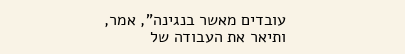עובדים מאשר בנגינה", אמר, ותיאר את העבודה של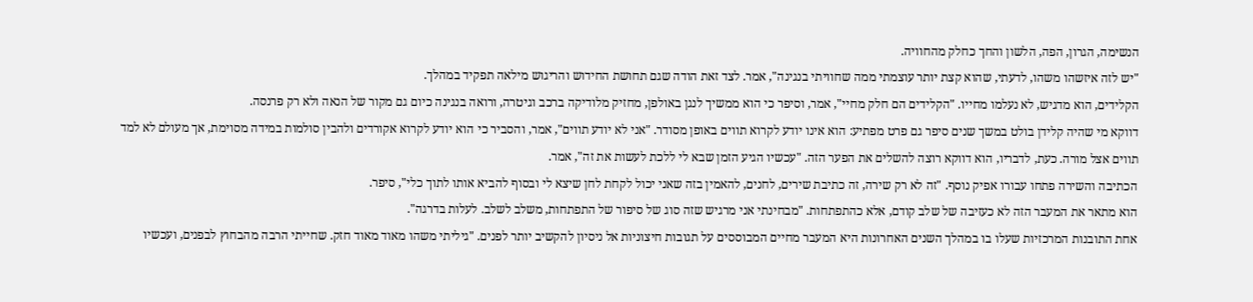הנשימה, הגרון, הפה, הלשון והחך כחלק מהחוויה.
"יש לזה איזשהו משהו, לדעתי, שהוא קצת יותר עוצמתי ממה שחוויתי בנגינה", אמר. לצד זאת הודה שגם תחושת החידוש והריגוש מילאה תפקיד במהלך.
הקלידים, הוא מדגיש, לא נעלמו מחייו. "הקלידים הם חלק מחיי", אמר, וסיפר כי הוא ממשיך לנגן באולפן, מחזיק מלודיקה ברכב וגיטרה, ורואה בנגינה כיום גם מקור של הנאה ולא רק פרנסה.
דווקא מי שהיה קלידן בולט במשך שנים סיפר גם פרט מפתיע: הוא אינו יודע לקרוא תווים באופן מסודר. "אני לא יודע תווים", אמר, והסביר כי הוא יודע לקרוא אקורדים ולהבין סולמות במידה מסוימת, אך מעולם לא למד תווים אצל מורה. כעת, לדבריו, הוא דווקא רוצה להשלים את הפער הזה. "עכשיו הגיע הזמן שבא לי ללכת לעשות את זה", אמר.
הכתיבה והשירה פתחו עבורו אפיק נוסף. "זה לא רק שירה, זה כתיבת שירים, לחנים, להאמין בזה שאני יכול לקחת לחן שיצא לי ובסוף להביא אותו לתוך כלי", סיפר.
הוא מתאר את המעבר הזה לא כעזיבה של שלב קודם, אלא כהתפתחות. "מבחינתי אני מרגיש שזה סוג של סיפור של התפתחות, משלב לשלב. לעלות בדרגה".
אחת התובנות המרכזיות שעלו בו במהלך השנים האחרונות היא המעבר מחיים המבוססים על תגובות חיצוניות אל ניסיון להקשיב יותר לפנים. "גיליתי משהו מאוד מאוד חזק. שחייתי הרבה מהבחוץ לבפנים, ועכשיו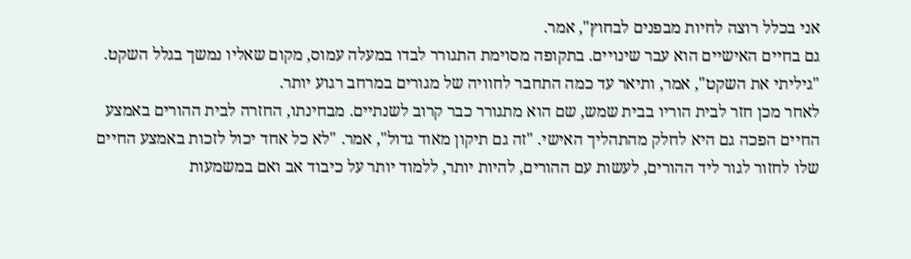אני בכלל רוצה לחיות מבפנים לבחוץ", אמר.
גם בחיים האישיים הוא עבר שינויים. בתקופה מסוימת התגורר לבדו במעלה עמוס, מקום שאליו נמשך בגלל השקט. "גיליתי את השקט", אמר, ותיאר עד כמה התחבר לחוויה של מגורים במרחב רגוע יותר.
לאחר מכן חזר לבית הוריו בבית שמש, שם הוא מתגורר כבר קרוב לשנתיים. מבחינתו, החזרה לבית ההורים באמצע החיים הפכה גם היא לחלק מהתהליך האישי. "זה גם תיקון מאוד גדול", אמר. "לא כל אחד יכול לזכות באמצע החיים שלו לחזור לגור ליד ההורים, לעשות עם ההורים, להיות יותר, ללמוד יותר על כיבוד אב ואם במשמעות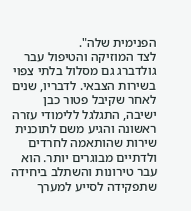הפנימית שלה".
לצד המוזיקה והטיפול עבר גולדברג גם מסלול בלתי צפוי בשירות הצבאי. לדבריו, שנים לאחר שקיבל פטור כבן ישיבה, התגלגל ללימודי עזרה ראשונה והגיע משם לתוכנית שירות שהותאמה לחרדים ולדתיים מבוגרים יותר. הוא עבר טירונות והשתלב ביחידה שתפקידה לסייע למערך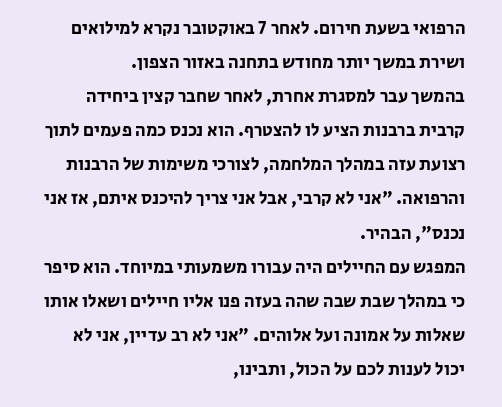הרפואי בשעת חירום. לאחר 7 באוקטובר נקרא למילואים ושירת במשך יותר מחודש בתחנה באזור הצפון.
בהמשך עבר למסגרת אחרת, לאחר שחבר קצין ביחידה קרבית ברבנות הציע לו להצטרף. הוא נכנס כמה פעמים לתוך רצועת עזה במהלך המלחמה, לצורכי משימות של הרבנות והרפואה. "אני לא קרבי, אבל אני צריך להיכנס איתם, אז אני נכנס", הבהיר.
המפגש עם החיילים היה עבורו משמעותי במיוחד. הוא סיפר כי במהלך שבת שבה שהה בעזה פנו אליו חיילים ושאלו אותו שאלות על אמונה ועל אלוהים. "אני לא רב עדיין, אני לא יכול לענות לכם על הכול, ותבינו,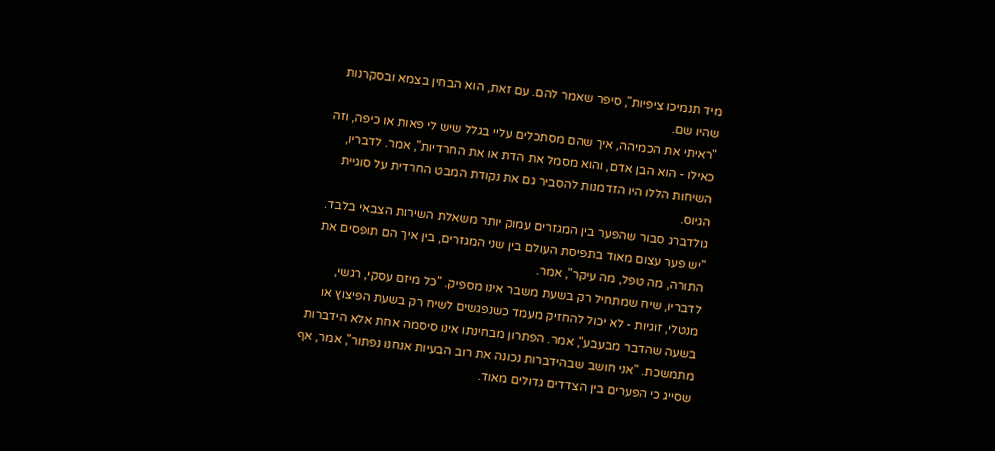מיד תנמיכו ציפיות", סיפר שאמר להם. עם זאת, הוא הבחין בצמא ובסקרנות שהיו שם.
"ראיתי את הכמיהה, איך שהם מסתכלים עליי בגלל שיש לי פאות או כיפה, וזה כאילו - הוא הבן אדם, והוא מסמל את הדת או את החרדיות", אמר. לדבריו, השיחות הללו היו הזדמנות להסביר גם את נקודת המבט החרדית על סוגיית הגיוס.
גולדברג סבור שהפער בין המגזרים עמוק יותר משאלת השירות הצבאי בלבד. "יש פער עצום מאוד בתפיסת העולם בין שני המגזרים, בין איך הם תופסים את התורה, מה טפל, מה עיקר", אמר.
לדבריו, שיח שמתחיל רק בשעת משבר אינו מספיק. "כל מיזם עסקי, רגשי, מנטלי, זוגיות - לא יכול להחזיק מעמד כשנפגשים לשיח רק בשעת הפיצוץ או בשעה שהדבר מבעבע", אמר. הפתרון מבחינתו אינו סיסמה אחת אלא הידברות מתמשכת. "אני חושב שבהידברות נכונה את רוב הבעיות אנחנו נפתור", אמר, אף שסייג כי הפערים בין הצדדים גדולים מאוד.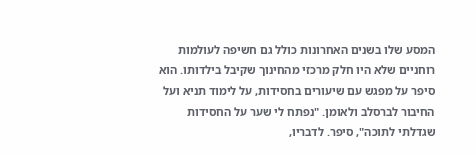המסע שלו בשנים האחרונות כולל גם חשיפה לעולמות רוחניים שלא היו חלק מרכזי מהחינוך שקיבל בילדותו. הוא סיפר על מפגש עם שיעורים בחסידות, על לימוד תניא ועל החיבור לברסלב ולאומן. "נפתח לי שער על החסידות שגדלתי לתוכה", סיפר. לדבריו,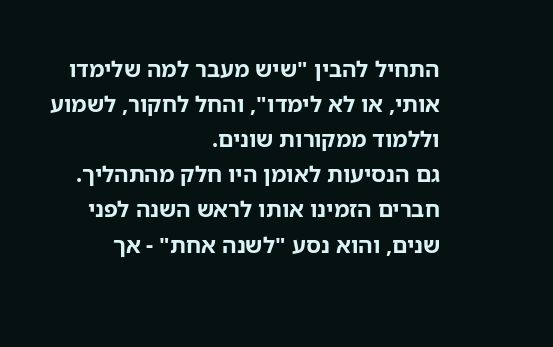התחיל להבין "שיש מעבר למה שלימדו אותי, או לא לימדו", והחל לחקור, לשמוע וללמוד ממקורות שונים.
גם הנסיעות לאומן היו חלק מהתהליך. חברים הזמינו אותו לראש השנה לפני שנים, והוא נסע "לשנה אחת" - אך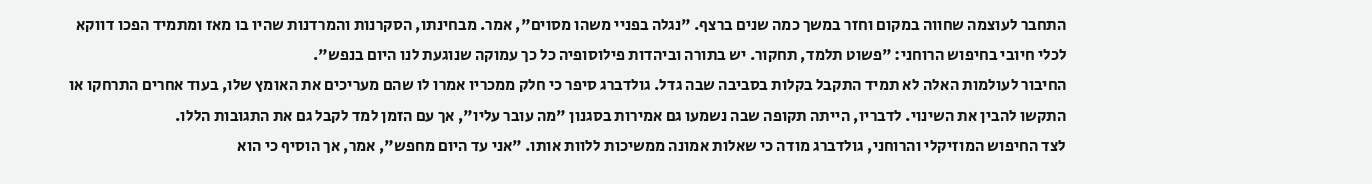התחבר לעוצמה שחווה במקום וחזר במשך כמה שנים ברצף. "נגלה בפניי משהו מסוים", אמר. מבחינתו, הסקרנות והמרדנות שהיו בו מאז ומתמיד הפכו דווקא לכלי חיובי בחיפוש הרוחני: "פשוט תלמד, תחקור. יש בתורה וביהדות פילוסופיה כל כך עמוקה שנוגעת לנו היום בנפש".
החיבור לעולמות האלה לא תמיד התקבל בקלות בסביבה שבה גדל. גולדברג סיפר כי חלק ממכריו אמרו לו שהם מעריכים את האומץ שלו, בעוד אחרים התרחקו או התקשו להבין את השינוי. לדבריו, הייתה תקופה שבה נשמעו גם אמירות בסגנון "מה עובר עליו", אך עם הזמן למד לקבל גם את התגובות הללו.
לצד החיפוש המוזיקלי והרוחני, גולדברג מודה כי שאלות אמונה ממשיכות ללוות אותו. "אני עד היום מחפש", אמר, אך הוסיף כי הוא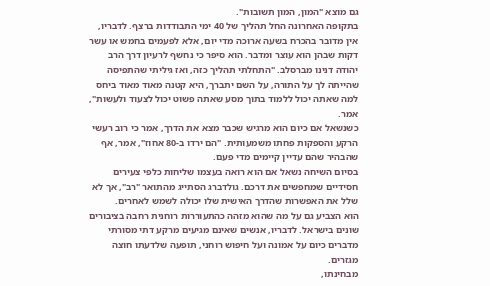גם מוצא "המון, המון תשובות".
בתקופה האחרונה החל תהליך של 40 ימי התבודדות ברצף. לדבריו, אין מדובר בהכרח בשעה ארוכה מדי יום, אלא לפעמים בחמש או עשר דקות שבהן הוא עוצר ומדבר. הוא סיפר כי נחשף לרעיון דרך הרב יהודה דנינו מברסלב. "התחלתי תהליך כזה, ואז גיליתי שהתפיסה שהייתה לך על התורה, על השם יתברך, היא קטנה מאוד מאוד ביחס למה שאתה יכול ללמוד בתוך מסע שאתה פשוט יכול לצעוד ולעשות", אמר.
כשנשאל אם כיום הוא מרגיש שכבר מצא את הדרך, אמר כי רוב רעשי הרקע והספקות פחתו משמעותית. "הם ירדו ב-80 אחוז", אמר, אף שהבהיר שהם עדיין קיימים מדי פעם.
בסיום השיחה נשאל אם הוא רואה בעצמו שליחות כלפי צעירים חסידיים שמחפשים את דרכם. גולדברג הסתייג מהתואר "רב", אך לא שלל את האפשרות שהדרך האישית שלו יכולה לשמש לאחרים.
הוא הצביע גם על מה שהוא מזהה כהתעוררות רוחנית רחבה בציבורים שונים בישראל. לדבריו, אנשים שאינם מגיעים מרקע דתי מסורתי מדברים כיום על אמונה ועל חיפוש רוחני, תופעה שלדעתו חוצה מגזרים.
מבחינתו,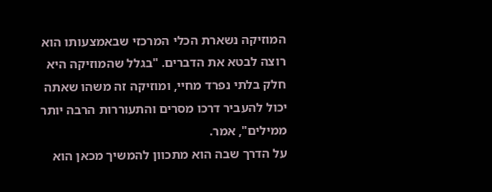המוזיקה נשארת הכלי המרכזי שבאמצעותו הוא רוצה לבטא את הדברים. "בגלל שהמוזיקה היא חלק בלתי נפרד מחיי, ומוזיקה זה משהו שאתה יכול להעביר דרכו מסרים והתעוררות הרבה יותר ממילים", אמר.
על הדרך שבה הוא מתכוון להמשיך מכאן הוא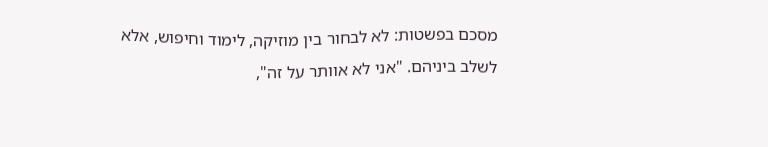מסכם בפשטות: לא לבחור בין מוזיקה, לימוד וחיפוש, אלא לשלב ביניהם. "אני לא אוותר על זה",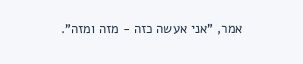אמר, "אני אעשה כזה - מזה ומזה".